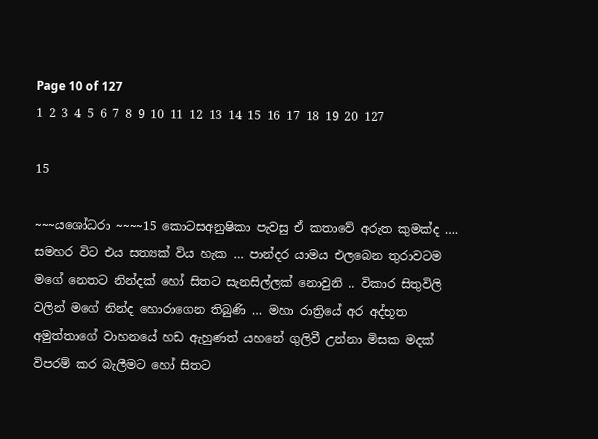Page 10 of 127
1 2 3 4 5 6 7 8 9 10 11 12 13 14 15 16 17 18 19 20 127

15

~~~යශෝධරා ~~~~15 කොටසඅනුෂිකා පැවසු ඒ කතාවේ අරුත කුමක්ද …. සමහර විට එය සත්‍යක් විය හැක … පාන්දර යාමය එලබෙන තුරාවටම මගේ නෙතට නින්දක් හෝ සිතට සැනසිල්ලක් නොවුනි .. විකාර සිතුවිලි වලින් මගේ නින්ද හොරාගෙන තිබුණි … මහා රාත්‍රියේ අර අද්භූත අමුත්තාගේ වාහනයේ හඩ ඇහුණත් යහනේ ගුලිවී උන්නා මිසක මදක් විපරම් කර බැලීමට හෝ සිතට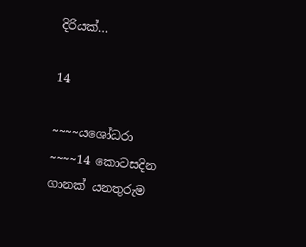දිරියක්…

14

~~~~යශෝධරා ~~~~14 කොටසදින ගානක් යනතුරුම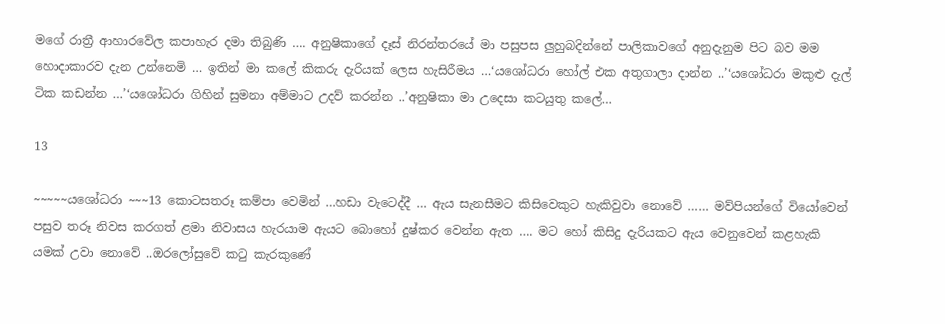මගේ රාත්‍රී ආහාරවේල කපාහැර දමා තිබුණි …. අනුෂිකාගේ දෑස් නිරන්තරයේ මා පසුපස ලුහුබදින්නේ පාලිකාවගේ අනුදැනුම පිට බව මම හොදාකාරව දැන උන්නෙමි … ඉතින් මා කලේ කිකරු දැරියක් ලෙස හැසිරීමය …‘යශෝධරා හෝල් එක අතුගාලා දාන්න ..’‘යශෝධරා මකුළු දැල් ටික කඩන්න …’‘යශෝධරා ගිහින් සුමනා අම්මාට උදව් කරන්න ..’අනුෂිකා මා උදෙසා කටයුතු කලේ…

13

~~~~~යශෝධරා ~~~13 කොටසතරූ කම්පා වෙමින් …හඩා වැටෙද්දී … ඇය සැනසීමට කිසිවෙකුට හැකිවුවා නොවේ …… මව්පියන්ගේ වියෝවෙන් පසුව තරූ නිවස කරගත් ළමා නිවාසය හැරයාම ඇයට බොහෝ දුෂ්කර වෙන්න ඇත …. මට හෝ කිසිදු දැරියකට ඇය වෙනුවෙන් කළහැකි යමක් උවා නොවේ ..ඔරලෝසුවේ කටු කැරකුණේ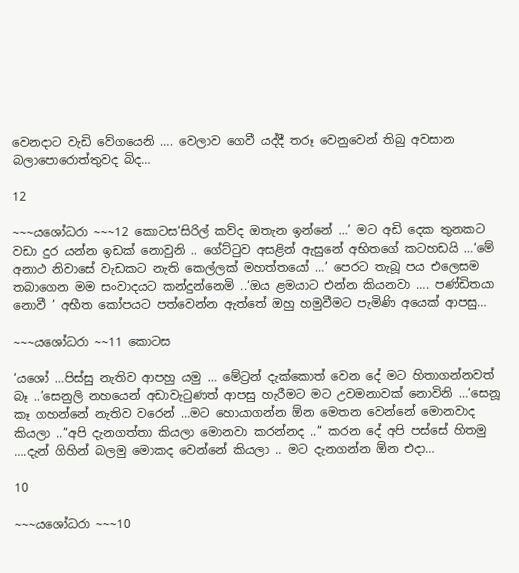වෙනදාට වැඩි වේගයෙනි …. වෙලාව ගෙවී යද්දී තරූ වෙනුවෙන් තිබු අවසාන බලාපොරොත්තුවද බිද…

12

~~~යශෝධරා ~~~12 කොටස‘සිරිල් කව්ද ඔතැන ඉන්නේ …’ මට අඩි දෙක තුනකට වඩා දුර යන්න ඉඩක් නොවුනි .. ගේට්ටුව අසළින් ඇසුනේ අභිතගේ කටහඩයි …‘මේ අනාථ නිවාසේ වැඩකට නැති කෙල්ලක් මහත්තයෝ …’ පෙරට තැබූ පය එලෙසම තබාගෙන මම සංවාදයට කන්දුන්නෙමි ..‘ඔය ළමයාට එන්න කියනවා …. පණ්ඩිතයා නොවී ’ අභීත කෝපයට පත්වෙන්න ඇත්තේ ඔහු හමුවීමට පැමිණි අයෙක් ආපසු…

~~~යශෝධරා ~~11 කොටස

‘යශෝ …පිස්සු නැතිව ආපහු යමු … මේට්‍රන් දැක්කොත් වෙන දේ මට හිතාගන්නවත් බෑ ..’සෙනුලි නහයෙන් අඩාවැටුණත් ආපසු හැරීමට මට උවමනාවක් නොවිනි …‘සෙනූ කෑ ගහන්නේ නැතිව වරෙන් …මට හොයාගන්න ඕන මෙතන වෙන්නේ මොනවාද කියලා ..’‘අපි දැනගත්තා කියලා මොනවා කරන්නද ..’‘ කරන දේ අපි පස්සේ හිතමු ….දැන් ගිහින් බලමු මොකද වෙන්නේ කියලා .. මට දැනගන්න ඕන එදා…

10

~~~යශෝධරා ~~~10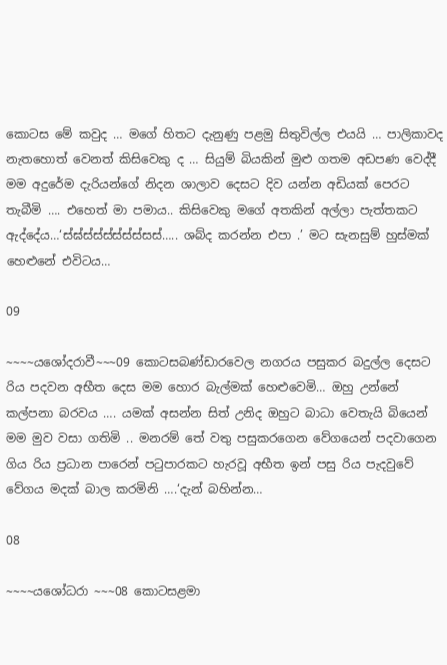කොටස මේ කවුද … මගේ හිතට දැනුණු පළමු සිතුවිල්ල එයයි … පාලිකාවද නැතහොත් වෙනත් කිසිවෙකු ද … සියුම් බියකින් මුළු ගතම අඩපණ වෙද්දී මම අදුරේම දැරියන්ගේ නිදන ශාලාව දෙසට දිව යන්න අඩියක් පෙරට තැබීමි …. එහෙත් මා පමාය.. කිසිවෙකු මගේ අතකින් අල්ලා පැත්තකට ඇද්දේය…‘ස්ඝ්ස්ස්ස්ස්ස්ස්සස්….. ශබ්ද කරන්න එපා .’ මට සැනසුම් හුස්මක් හෙළුනේ එවිටය…

09

~~~~යශෝදරාවී~~~09 කොටසබණ්ඩාරවෙල නගරය පසුකර බදුල්ල දෙසට රිය පදවන අභීත දෙස මම හොර බැල්මක් හෙළුවෙමි… ඔහු උන්නේ කල්පනා බරවය …. යමක් අසන්න සිත් උනිද ඔහුට බාධා වෙතැයි බියෙන් මම මුව වසා ගතිමි .. මනරම් තේ වතු පසුකරගෙන වේගයෙන් පදවාගෙන ගිය රිය ප්‍රධාන පාරෙන් පටුපාරකට හැරවූ අභීත ඉන් පසු රිය පැදවුවේ වේගය මදක් බාල කරමිනි ….‘දැන් බහින්න…

08

~~~~යශෝධරා ~~~08 කොටසළමා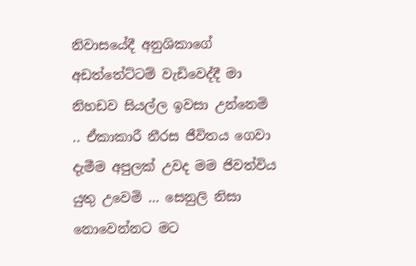නිවාසයේදී අනුශිකාගේ අඩත්තේට්ටම් වැඩිවෙද්දී මා නිහඩව සියල්ල ඉවසා උන්නෙමි .. ඒකාකාරී නීරස ජීවිතය ගෙවා දැමීම අපුලක් උවද මම ජිවත්විය යුතු උවෙමි … සෙනුලි නිසා නොවෙන්නට මට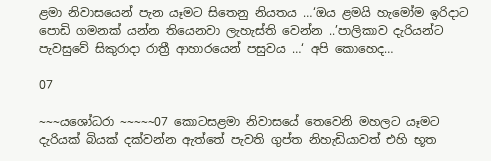ළමා නිවාසයෙන් පැන යෑමට සිතෙනු නියතය …‘ඔය ළමයි හැමෝම ඉරිදාට පොඩි ගමනක් යන්න තියෙනවා ලැහැස්ති වෙන්න ..’පාලිකාව දැරියන්ට පැවසුවේ සිකුරාදා රාත්‍රී ආහාරයෙන් පසුවය …‘ අපි කොහෙද…

07

~~~යශෝධරා ~~~~~07 කොටසළමා නිවාසයේ තෙවෙනි මහලට යෑමට දැරියක් බියක් දක්වන්න ඇත්තේ පැවති ගුප්ත නිහැඩියාවත් එහි භූත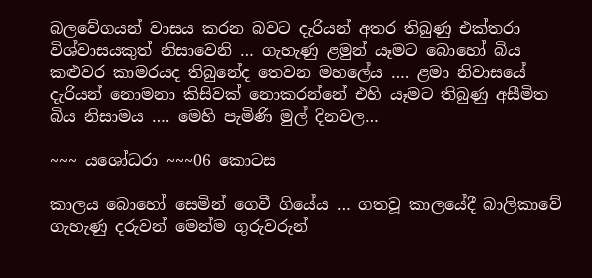බලවේගයන් වාසය කරන බවට දැරියන් අතර තිබුණු එක්තරා විශ්වාසයකුත් නිසාවෙනි … ගැහැණු ළමුන් යෑමට බොහෝ බිය කළුවර කාමරයද තිබුනේද තෙවන මහලේය …. ළමා නිවාසයේ දැරියන් නොමනා කිසිවක් නොකරන්නේ එහි යෑමට තිබුණු අසීමිත බිය නිසාමය …. මෙහි පැමිණි මුල් දිනවල…

~~~ යශෝධරා ~~~06 කොටස

කාලය බොහෝ සෙමින් ගෙවී ගියේය … ගතවූ කාලයේදී බාලිකාවේ ගැහැණු දරුවන් මෙන්ම ගුරුවරුන්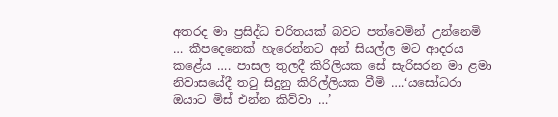අතරද මා ප්‍රසිද්ධ චරිතයක් බවට පත්වෙමින් උන්නෙමි … කීපදෙනෙක් හැරෙන්නට අන් සියල්ල මට ආදරය කළේය …. පාසල තුලදී කිරිලියක සේ සැරිසරන මා ළමා නිවාසයේදී තටු සිදුනු කිරිල්ලියක වීමි ….‘යසෝධරා ඔයාට මිස් එන්න කිව්වා …’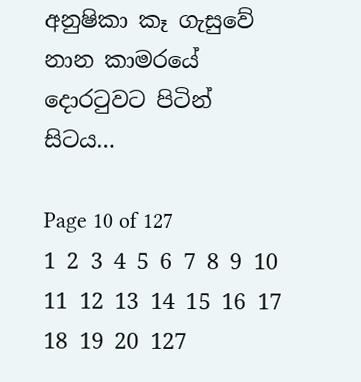අනුෂිකා කෑ ගැසුවේ නාන කාමරයේ දොරටුවට පිටින් සිටය…

Page 10 of 127
1 2 3 4 5 6 7 8 9 10 11 12 13 14 15 16 17 18 19 20 127